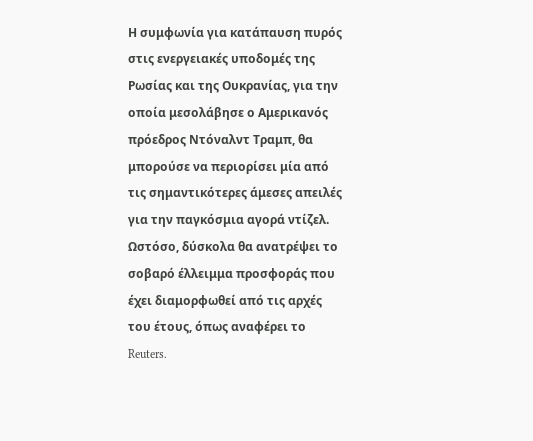Η συμφωνία για κατάπαυση πυρός στις ενεργειακές υποδομές της Ρωσίας και της Ουκρανίας, για την οποία μεσολάβησε ο Αμερικανός πρόεδρος Ντόναλντ Τραμπ, θα μπορούσε να περιορίσει μία από τις σημαντικότερες άμεσες απειλές για την παγκόσμια αγορά ντίζελ. Ωστόσο, δύσκολα θα ανατρέψει το σοβαρό έλλειμμα προσφοράς που έχει διαμορφωθεί από τις αρχές του έτους, όπως αναφέρει το Reuters.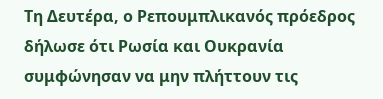Τη Δευτέρα, ο Ρεπουμπλικανός πρόεδρος δήλωσε ότι Ρωσία και Ουκρανία συμφώνησαν να μην πλήττουν τις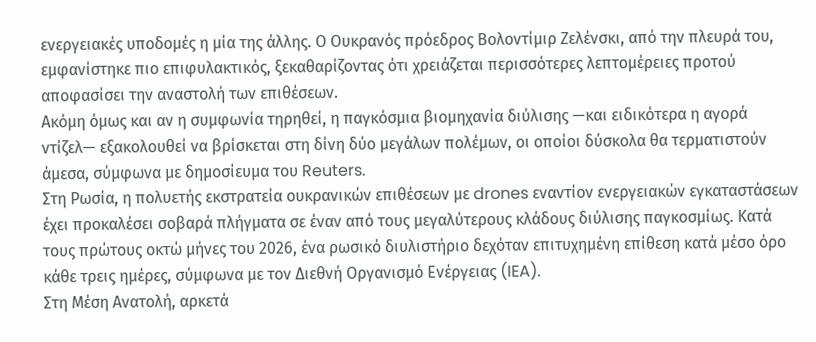ενεργειακές υποδομές η μία της άλλης. Ο Ουκρανός πρόεδρος Βολοντίμιρ Ζελένσκι, από την πλευρά του, εμφανίστηκε πιο επιφυλακτικός, ξεκαθαρίζοντας ότι χρειάζεται περισσότερες λεπτομέρειες προτού αποφασίσει την αναστολή των επιθέσεων.
Ακόμη όμως και αν η συμφωνία τηρηθεί, η παγκόσμια βιομηχανία διύλισης —και ειδικότερα η αγορά ντίζελ— εξακολουθεί να βρίσκεται στη δίνη δύο μεγάλων πολέμων, οι οποίοι δύσκολα θα τερματιστούν άμεσα, σύμφωνα με δημοσίευμα του Reuters.
Στη Ρωσία, η πολυετής εκστρατεία ουκρανικών επιθέσεων με drones εναντίον ενεργειακών εγκαταστάσεων έχει προκαλέσει σοβαρά πλήγματα σε έναν από τους μεγαλύτερους κλάδους διύλισης παγκοσμίως. Κατά τους πρώτους οκτώ μήνες του 2026, ένα ρωσικό διυλιστήριο δεχόταν επιτυχημένη επίθεση κατά μέσο όρο κάθε τρεις ημέρες, σύμφωνα με τον Διεθνή Οργανισμό Ενέργειας (IEA).
Στη Μέση Ανατολή, αρκετά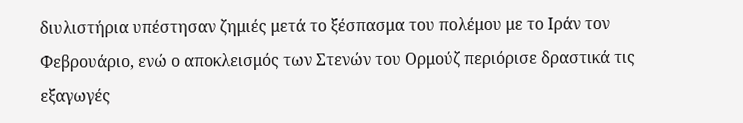διυλιστήρια υπέστησαν ζημιές μετά το ξέσπασμα του πολέμου με το Ιράν τον Φεβρουάριο, ενώ ο αποκλεισμός των Στενών του Ορμούζ περιόρισε δραστικά τις εξαγωγές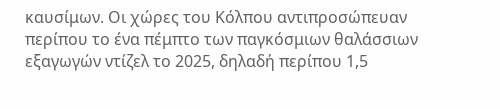καυσίμων. Οι χώρες του Κόλπου αντιπροσώπευαν περίπου το ένα πέμπτο των παγκόσμιων θαλάσσιων εξαγωγών ντίζελ το 2025, δηλαδή περίπου 1,5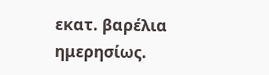εκατ. βαρέλια ημερησίως.